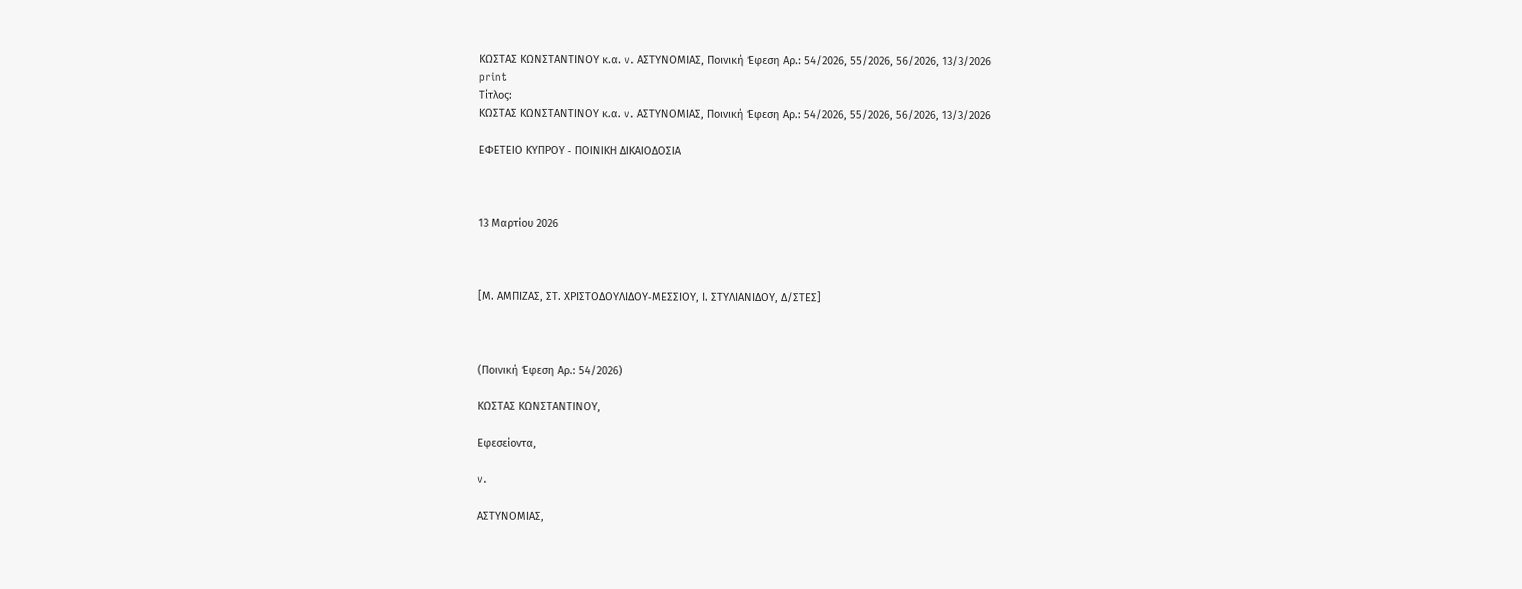ΚΩΣΤΑΣ ΚΩΝΣΤΑΝΤΙΝΟΥ κ.α. v. ΑΣΤΥΝΟΜΙΑΣ, Ποινική Έφεση Αρ.: 54/2026, 55/2026, 56/2026, 13/3/2026
print
Τίτλος:
ΚΩΣΤΑΣ ΚΩΝΣΤΑΝΤΙΝΟΥ κ.α. v. ΑΣΤΥΝΟΜΙΑΣ, Ποινική Έφεση Αρ.: 54/2026, 55/2026, 56/2026, 13/3/2026

ΕΦΕΤΕΙΟ ΚΥΠΡΟΥ ‑ ΠΟΙΝΙΚΗ ΔΙΚΑΙΟΔΟΣΙΑ



13 Μαρτίου 2026



[Μ. ΑΜΠΙΖΑΣ, ΣΤ. ΧΡΙΣΤΟΔΟΥΛΙΔΟΥ‑ΜΕΣΣΙΟΥ, Ι. ΣΤΥΛΙΑΝΙΔΟΥ, Δ/ΣΤΕΣ]



(Ποινική Έφεση Αρ.: 54/2026)

ΚΩΣΤΑΣ ΚΩΝΣΤΑΝΤΙΝΟΥ,

Εφεσείοντα,

v.

ΑΣΤΥΝΟΜΙΑΣ,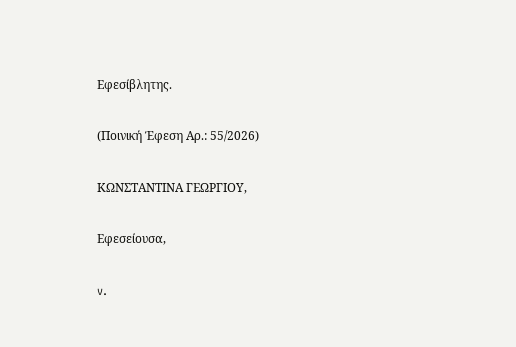Εφεσίβλητης.

(Ποινική Έφεση Αρ.: 55/2026)

ΚΩΝΣΤΑΝΤΙΝΑ ΓΕΩΡΓΙΟΥ,

Εφεσείουσα,

v.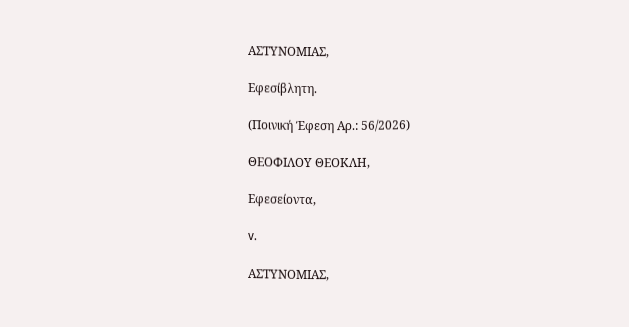ΑΣΤΥΝΟΜΙΑΣ,

Εφεσίβλητη.

(Ποινική Έφεση Αρ.: 56/2026)

ΘΕΟΦΙΛΟΥ ΘΕΟΚΛΗ,

Εφεσείοντα,

v.

ΑΣΤΥΝΟΜΙΑΣ,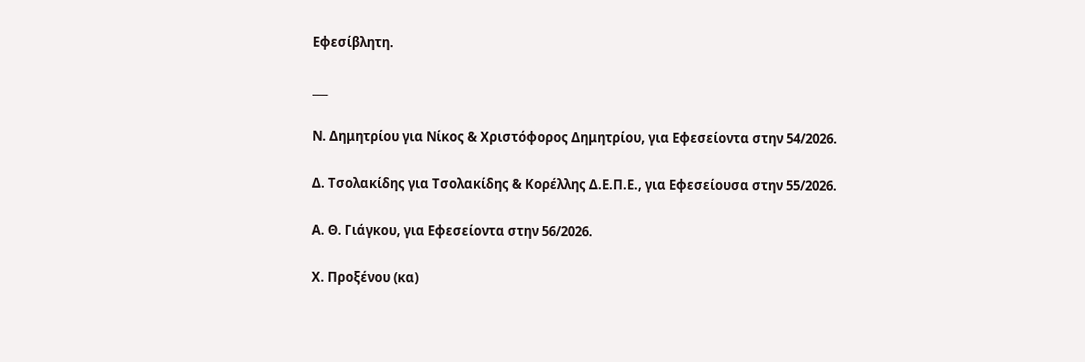Εφεσίβλητη.

___

Ν. Δημητρίου για Νίκος & Χριστόφορος Δημητρίου, για Εφεσείοντα στην 54/2026.

Δ. Τσολακίδης για Τσολακίδης & Κορέλλης Δ.Ε.Π.Ε., για Εφεσείουσα στην 55/2026.

Α. Θ. Γιάγκου, για Εφεσείοντα στην 56/2026.

Χ. Προξένου (κα)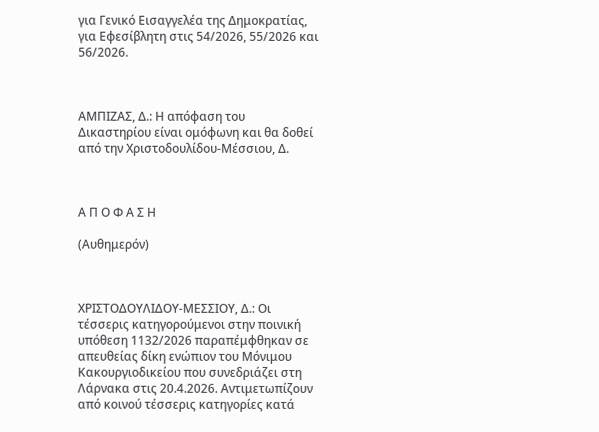για Γενικό Εισαγγελέα της Δημοκρατίας, για Εφεσίβλητη στις 54/2026, 55/2026 και 56/2026.



ΑΜΠΙΖΑΣ, Δ.: Η απόφαση του Δικαστηρίου είναι ομόφωνη και θα δοθεί από την Χριστοδουλίδου‑Μέσσιου, Δ.



Α Π Ο Φ Α Σ Η

(Αυθημερόν)



ΧΡΙΣΤΟΔΟΥΛΙΔΟΥ‑ΜΕΣΣΙΟΥ, Δ.: Οι τέσσερις κατηγορούμενοι στην ποινική υπόθεση 1132/2026 παραπέμφθηκαν σε απευθείας δίκη ενώπιον του Μόνιμου Κακουργιοδικείου που συνεδριάζει στη Λάρνακα στις 20.4.2026. Αντιμετωπίζουν από κοινού τέσσερις κατηγορίες κατά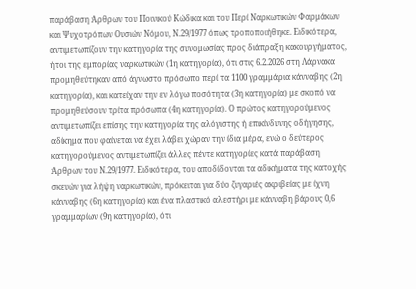παράβαση Άρθρων του Ποινικού Κώδικα και του Περί Ναρκωτικών Φαρμάκων και Ψυχοτρόπων Ουσιών Νόμου, Ν.29/1977 όπως τροποποιήθηκε. Ειδικότερα, αντιμετωπίζουν την κατηγορία της συνομωσίας προς διάπραξη κακουργήματος, ήτοι της εμπορίας ναρκωτικών (1η κατηγορία), ότι στις 6.2.2026 στη Λάρνακα προμηθεύτηκαν από άγνωστο πρόσωπο περί τα 1100 γραμμάρια κάνναβης (2η κατηγορία), και κατείχαν την εν λόγω ποσότητα (3η κατηγορία) με σκοπό να προμηθεύσουν τρίτα πρόσωπα (4η κατηγορία). Ο πρώτος κατηγορούμενος αντιμετωπίζει επίσης την κατηγορία της αλόγιστης ή επικίνδυνης οδήγησης, αδίκημα που φαίνεται να έχει λάβει χώραν την ίδια μέρα, ενώ ο δεύτερος κατηγορούμενος αντιμετωπίζει άλλες πέντε κατηγορίες κατά παράβαση Άρθρων του Ν.29/1977. Ειδικότερα, του αποδίδονται τα αδικήματα της κατοχής σκευών για λήψη ναρκωτικών, πρόκειται για δύο ζυγαριές ακριβείας με ίχνη κάνναβης (6η κατηγορία) και ένα πλαστικό αλεστήρι με κάνναβη βάρους 0,6 γραμμαρίων (9η κατηγορία), ότι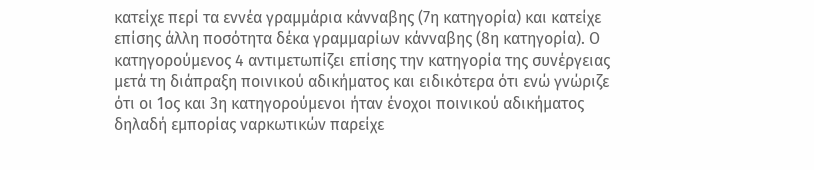κατείχε περί τα εννέα γραμμάρια κάνναβης (7η κατηγορία) και κατείχε επίσης άλλη ποσότητα δέκα γραμμαρίων κάνναβης (8η κατηγορία). Ο κατηγορούμενος 4 αντιμετωπίζει επίσης την κατηγορία της συνέργειας μετά τη διάπραξη ποινικού αδικήματος και ειδικότερα ότι ενώ γνώριζε ότι οι 1ος και 3η κατηγορούμενοι ήταν ένοχοι ποινικού αδικήματος δηλαδή εμπορίας ναρκωτικών παρείχε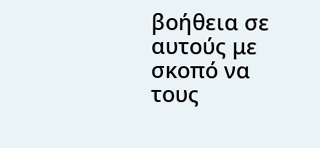βοήθεια σε αυτούς με σκοπό να τους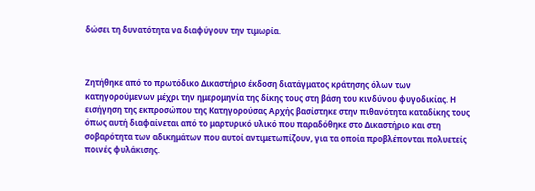δώσει τη δυνατότητα να διαφύγουν την τιμωρία.



Ζητήθηκε από το πρωτόδικο Δικαστήριο έκδοση διατάγματος κράτησης όλων των κατηγορούμενων μέχρι την ημερομηνία της δίκης τους στη βάση του κινδύνου φυγοδικίας. Η εισήγηση της εκπροσώπου της Κατηγορούσας Αρχής βασίστηκε στην πιθανότητα καταδίκης τους όπως αυτή διαφαίνεται από το μαρτυρικό υλικό που παραδόθηκε στο Δικαστήριο και στη σοβαρότητα των αδικημάτων που αυτοί αντιμετωπίζουν, για τα οποία προβλέπονται πολυετείς ποινές φυλάκισης.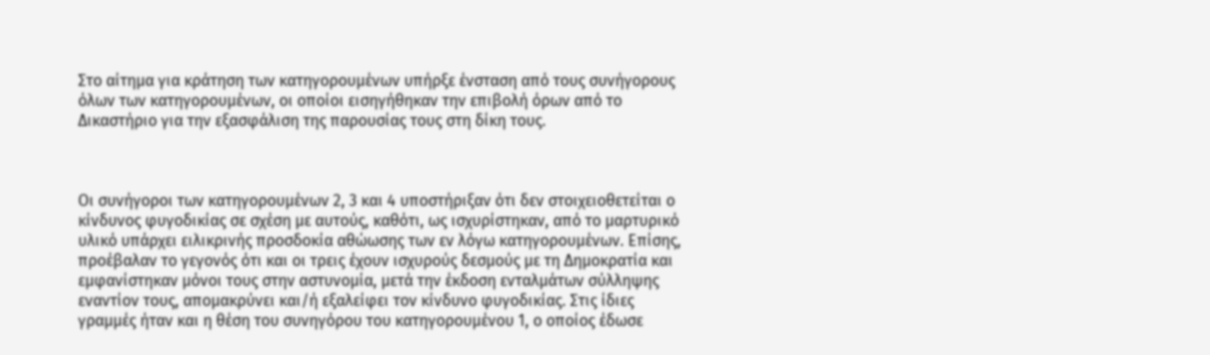Στο αίτημα για κράτηση των κατηγορουμένων υπήρξε ένσταση από τους συνήγορους όλων των κατηγορουμένων, οι οποίοι εισηγήθηκαν την επιβολή όρων από το Δικαστήριο για την εξασφάλιση της παρουσίας τους στη δίκη τους.



Οι συνήγοροι των κατηγορουμένων 2, 3 και 4 υποστήριξαν ότι δεν στοιχειοθετείται ο κίνδυνος φυγοδικίας σε σχέση με αυτούς, καθότι, ως ισχυρίστηκαν, από το μαρτυρικό υλικό υπάρχει ειλικρινής προσδοκία αθώωσης των εν λόγω κατηγορουμένων. Επίσης, προέβαλαν το γεγονός ότι και οι τρεις έχουν ισχυρούς δεσμούς με τη Δημοκρατία και εμφανίστηκαν μόνοι τους στην αστυνομία, μετά την έκδοση ενταλμάτων σύλληψης εναντίον τους, απομακρύνει και/ή εξαλείφει τον κίνδυνο φυγοδικίας. Στις ίδιες γραμμές ήταν και η θέση του συνηγόρου του κατηγορουμένου 1, ο οποίος έδωσε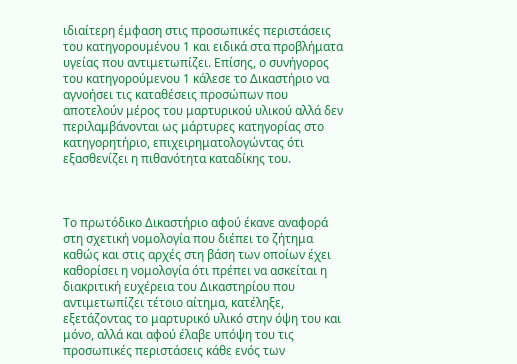ιδιαίτερη έμφαση στις προσωπικές περιστάσεις του κατηγορουμένου 1 και ειδικά στα προβλήματα υγείας που αντιμετωπίζει. Επίσης, ο συνήγορος του κατηγορούμενου 1 κάλεσε το Δικαστήριο να αγνοήσει τις καταθέσεις προσώπων που αποτελούν μέρος του μαρτυρικού υλικού αλλά δεν περιλαμβάνονται ως μάρτυρες κατηγορίας στο κατηγορητήριο, επιχειρηματολογώντας ότι εξασθενίζει η πιθανότητα καταδίκης του.



Το πρωτόδικο Δικαστήριο αφού έκανε αναφορά στη σχετική νομολογία που διέπει το ζήτημα καθώς και στις αρχές στη βάση των οποίων έχει καθορίσει η νομολογία ότι πρέπει να ασκείται η διακριτική ευχέρεια του Δικαστηρίου που αντιμετωπίζει τέτοιο αίτημα, κατέληξε, εξετάζοντας το μαρτυρικό υλικό στην όψη του και μόνο, αλλά και αφού έλαβε υπόψη του τις προσωπικές περιστάσεις κάθε ενός των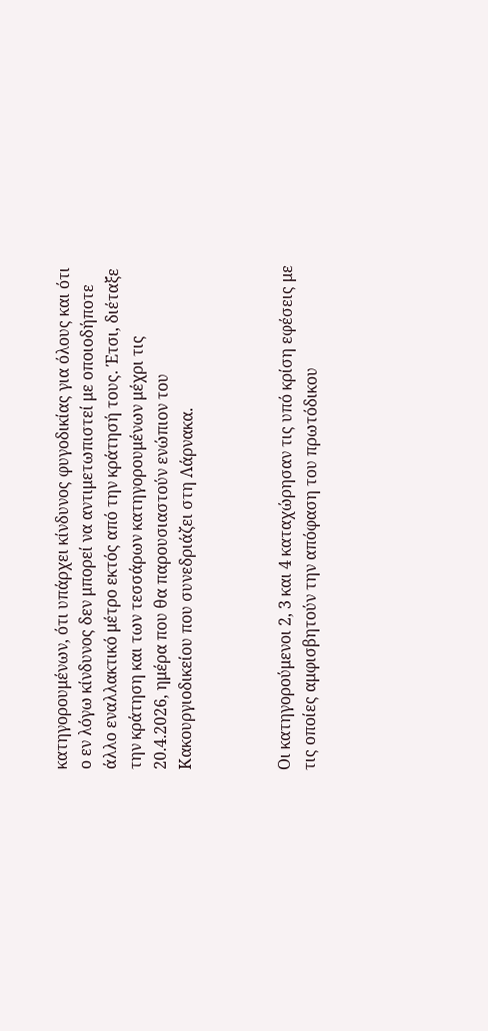κατηγορουμένων, ότι υπάρχει κίνδυνος φυγοδικίας για όλους και ότι ο εν λόγω κίνδυνος δεν μπορεί να αντιμετωπιστεί με οποιοδήποτε άλλο εναλλακτικό μέτρο εκτός από την κράτησή τους. Έτσι, διέταξε την κράτηση και των τεσσάρων κατηγορουμένων μέχρι τις 20.4.2026, ημέρα που θα παρουσιαστούν ενώπιον του Κακουργιοδικείου που συνεδριάζει στη Λάρνακα.



Οι κατηγορούμενοι 2, 3 και 4 καταχώρησαν τις υπό κρίση εφέσεις με τις οποίες αμφισβητούν την απόφαση του πρωτόδικου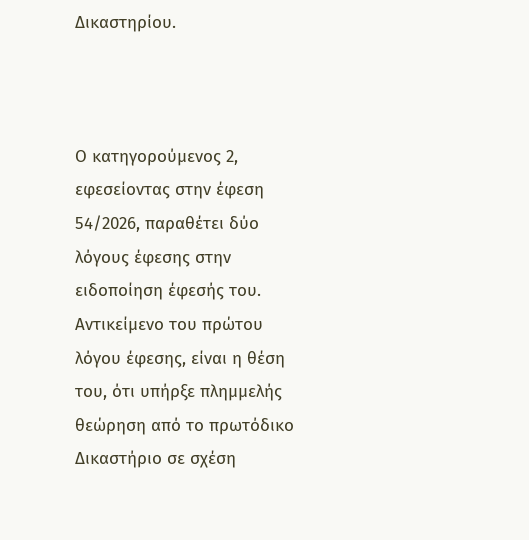Δικαστηρίου.



Ο κατηγορούμενος 2, εφεσείοντας στην έφεση 54/2026, παραθέτει δύο λόγους έφεσης στην ειδοποίηση έφεσής του. Αντικείμενο του πρώτου λόγου έφεσης, είναι η θέση του, ότι υπήρξε πλημμελής θεώρηση από το πρωτόδικο Δικαστήριο σε σχέση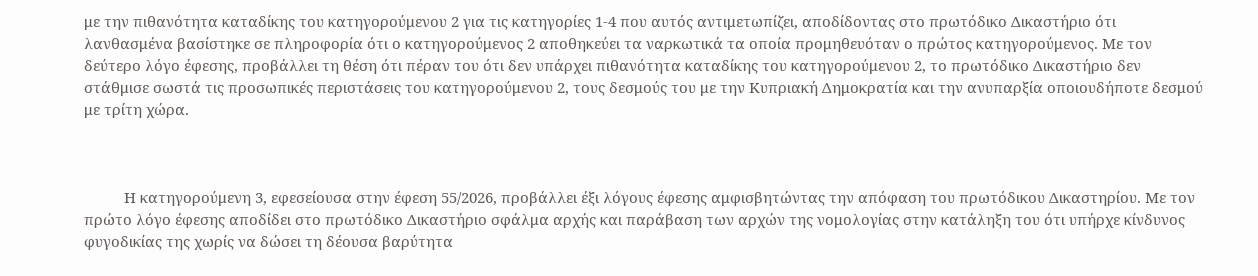με την πιθανότητα καταδίκης του κατηγορούμενου 2 για τις κατηγορίες 1-4 που αυτός αντιμετωπίζει, αποδίδοντας στο πρωτόδικο Δικαστήριο ότι λανθασμένα βασίστηκε σε πληροφορία ότι ο κατηγορούμενος 2 αποθηκεύει τα ναρκωτικά τα οποία προμηθευόταν ο πρώτος κατηγορούμενος. Με τον δεύτερο λόγο έφεσης, προβάλλει τη θέση ότι πέραν του ότι δεν υπάρχει πιθανότητα καταδίκης του κατηγορούμενου 2, το πρωτόδικο Δικαστήριο δεν στάθμισε σωστά τις προσωπικές περιστάσεις του κατηγορούμενου 2, τους δεσμούς του με την Κυπριακή Δημοκρατία και την ανυπαρξία οποιουδήποτε δεσμού με τρίτη χώρα.



          Η κατηγορούμενη 3, εφεσείουσα στην έφεση 55/2026, προβάλλει έξι λόγους έφεσης αμφισβητώντας την απόφαση του πρωτόδικου Δικαστηρίου. Με τον πρώτο λόγο έφεσης αποδίδει στο πρωτόδικο Δικαστήριο σφάλμα αρχής και παράβαση των αρχών της νομολογίας στην κατάληξη του ότι υπήρχε κίνδυνος φυγοδικίας της χωρίς να δώσει τη δέουσα βαρύτητα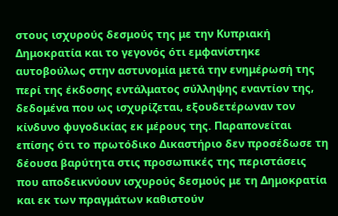στους ισχυρούς δεσμούς της με την Κυπριακή Δημοκρατία και το γεγονός ότι εμφανίστηκε αυτοβούλως στην αστυνομία μετά την ενημέρωσή της περί της έκδοσης εντάλματος σύλληψης εναντίον της, δεδομένα που ως ισχυρίζεται, εξουδετέρωναν τον κίνδυνο φυγοδικίας εκ μέρους της. Παραπονείται επίσης ότι το πρωτόδικο Δικαστήριο δεν προσέδωσε τη δέουσα βαρύτητα στις προσωπικές της περιστάσεις που αποδεικνύουν ισχυρούς δεσμούς με τη Δημοκρατία και εκ των πραγμάτων καθιστούν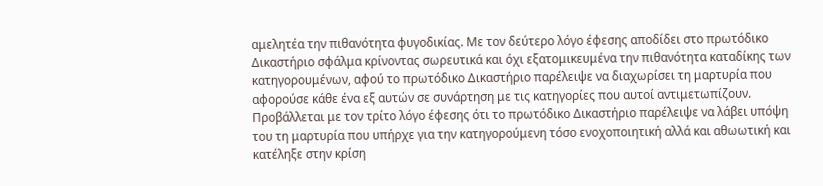αμελητέα την πιθανότητα φυγοδικίας. Με τον δεύτερο λόγο έφεσης αποδίδει στο πρωτόδικο Δικαστήριο σφάλμα κρίνοντας σωρευτικά και όχι εξατομικευμένα την πιθανότητα καταδίκης των κατηγορουμένων, αφού το πρωτόδικο Δικαστήριο παρέλειψε να διαχωρίσει τη μαρτυρία που αφορούσε κάθε ένα εξ αυτών σε συνάρτηση με τις κατηγορίες που αυτοί αντιμετωπίζουν. Προβάλλεται με τον τρίτο λόγο έφεσης ότι το πρωτόδικο Δικαστήριο παρέλειψε να λάβει υπόψη του τη μαρτυρία που υπήρχε για την κατηγορούμενη τόσο ενοχοποιητική αλλά και αθωωτική και κατέληξε στην κρίση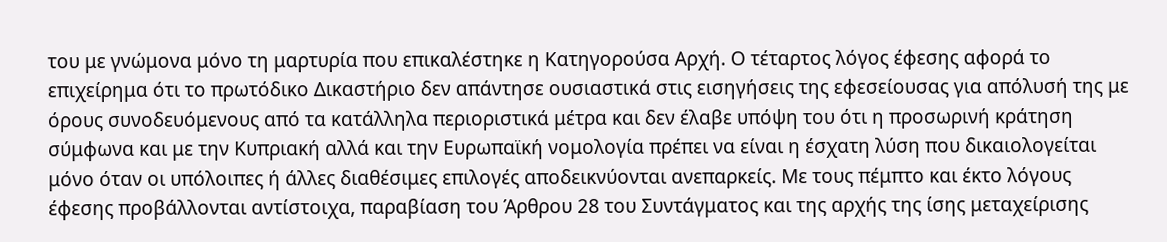του με γνώμονα μόνο τη μαρτυρία που επικαλέστηκε η Κατηγορούσα Αρχή. Ο τέταρτος λόγος έφεσης αφορά το επιχείρημα ότι το πρωτόδικο Δικαστήριο δεν απάντησε ουσιαστικά στις εισηγήσεις της εφεσείουσας για απόλυσή της με όρους συνοδευόμενους από τα κατάλληλα περιοριστικά μέτρα και δεν έλαβε υπόψη του ότι η προσωρινή κράτηση σύμφωνα και με την Κυπριακή αλλά και την Ευρωπαϊκή νομολογία πρέπει να είναι η έσχατη λύση που δικαιολογείται μόνο όταν οι υπόλοιπες ή άλλες διαθέσιμες επιλογές αποδεικνύονται ανεπαρκείς. Με τους πέμπτο και έκτο λόγους έφεσης προβάλλονται αντίστοιχα, παραβίαση του Άρθρου 28 του Συντάγματος και της αρχής της ίσης μεταχείρισης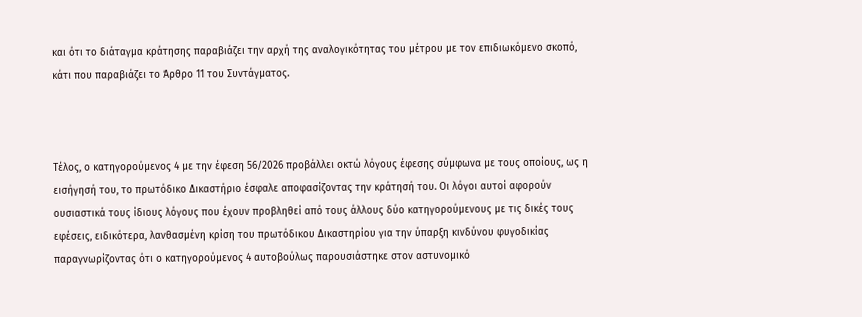και ότι το διάταγμα κράτησης παραβιάζει την αρχή της αναλογικότητας του μέτρου με τον επιδιωκόμενο σκοπό, κάτι που παραβιάζει το Άρθρο 11 του Συντάγματος.



Τέλος, ο κατηγορούμενος 4 με την έφεση 56/2026 προβάλλει οκτώ λόγους έφεσης σύμφωνα με τους οποίους, ως η εισήγησή του, το πρωτόδικο Δικαστήριο έσφαλε αποφασίζοντας την κράτησή του. Οι λόγοι αυτοί αφορούν ουσιαστικά τους ίδιους λόγους που έχουν προβληθεί από τους άλλους δύο κατηγορούμενους με τις δικές τους εφέσεις, ειδικότερα, λανθασμένη κρίση του πρωτόδικου Δικαστηρίου για την ύπαρξη κινδύνου φυγοδικίας παραγνωρίζοντας ότι ο κατηγορούμενος 4 αυτοβούλως παρουσιάστηκε στον αστυνομικό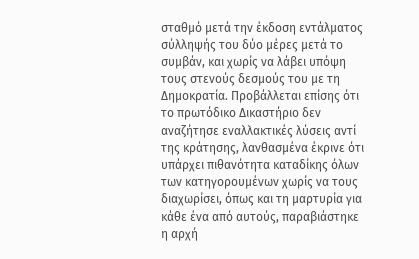σταθμό μετά την έκδοση εντάλματος σύλληψής του δύο μέρες μετά το συμβάν, και χωρίς να λάβει υπόψη τους στενούς δεσμούς του με τη Δημοκρατία. Προβάλλεται επίσης ότι το πρωτόδικο Δικαστήριο δεν αναζήτησε εναλλακτικές λύσεις αντί της κράτησης, λανθασμένα έκρινε ότι υπάρχει πιθανότητα καταδίκης όλων των κατηγορουμένων χωρίς να τους διαχωρίσει, όπως και τη μαρτυρία για κάθε ένα από αυτούς, παραβιάστηκε η αρχή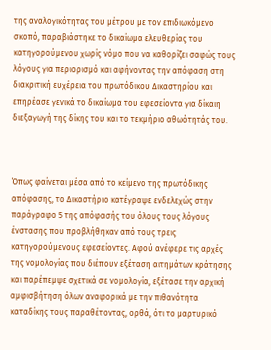της αναλογικότητας του μέτρου με τον επιδιωκόμενο σκοπό, παραβιάστηκε το δικαίωμα ελευθερίας του κατηγορούμενου χωρίς νόμο που να καθορίζει σαφώς τους λόγους για περιορισμό και αφήνοντας την απόφαση στη διακριτική ευχέρεια του πρωτόδικου Δικαστηρίου και επηρέασε γενικά το δικαίωμα του εφεσείοντα για δίκαιη διεξαγωγή της δίκης του και το τεκμήριο αθωότητάς του.



Όπως φαίνεται μέσα από το κείμενο της πρωτόδικης απόφασης, το Δικαστήριο κατέγραψε ενδελεχώς στην παράγραφο 5 της απόφασής του όλους τους λόγους ένστασης που προβλήθηκαν από τους τρεις κατηγορούμενους εφεσείοντες. Αφού ανέφερε τις αρχές της νομολογίας που διέπουν εξέταση αιτημάτων κράτησης και παρέπεμψε σχετικά σε νομολογία, εξέτασε την αρχική αμφισβήτηση όλων αναφορικά με την πιθανότητα καταδίκης τους παραθέτοντας, ορθά, ότι το μαρτυρικό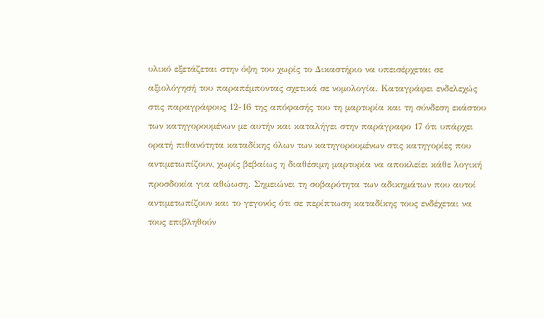υλικό εξετάζεται στην όψη του χωρίς το Δικαστήριο να υπεισέρχεται σε αξιολόγησή του παραπέμποντας σχετικά σε νομολογία. Καταγράφει ενδελεχώς στις παραγράφους 12-16 της απόφασής του τη μαρτυρία και τη σύνδεση εκάστου των κατηγορουμένων με αυτήν και καταλήγει στην παράγραφο 17 ότι υπάρχει ορατή πιθανότητα καταδίκης όλων των κατηγορουμένων στις κατηγορίες που αντιμετωπίζουν, χωρίς βεβαίως η διαθέσιμη μαρτυρία να αποκλείει κάθε λογική προσδοκία για αθώωση. Σημειώνει τη σοβαρότητα των αδικημάτων που αυτοί αντιμετωπίζουν και το γεγονός ότι σε περίπτωση καταδίκης τους ενδέχεται να τους επιβληθούν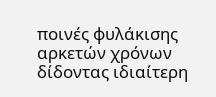ποινές φυλάκισης αρκετών χρόνων δίδοντας ιδιαίτερη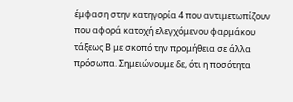έμφαση στην κατηγορία 4 που αντιμετωπίζουν που αφορά κατοχή ελεγχόμενου φαρμάκου τάξεως Β με σκοπό την προμήθεια σε άλλα πρόσωπα. Σημειώνουμε δε, ότι η ποσότητα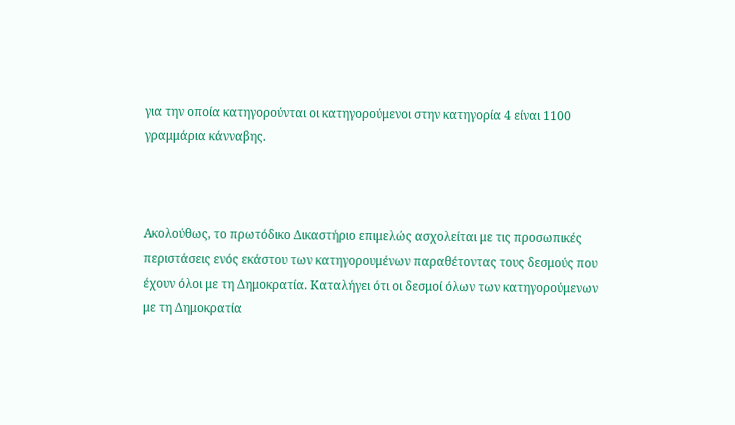για την οποία κατηγορούνται οι κατηγορούμενοι στην κατηγορία 4 είναι 1100 γραμμάρια κάνναβης.



Ακολούθως, το πρωτόδικο Δικαστήριο επιμελώς ασχολείται με τις προσωπικές περιστάσεις ενός εκάστου των κατηγορουμένων παραθέτοντας τους δεσμούς που έχουν όλοι με τη Δημοκρατία. Καταλήγει ότι οι δεσμοί όλων των κατηγορούμενων με τη Δημοκρατία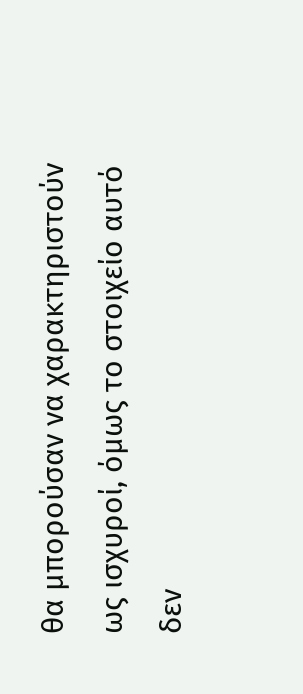θα μπορούσαν να χαρακτηριστούν ως ισχυροί, όμως το στοιχείο αυτό δεν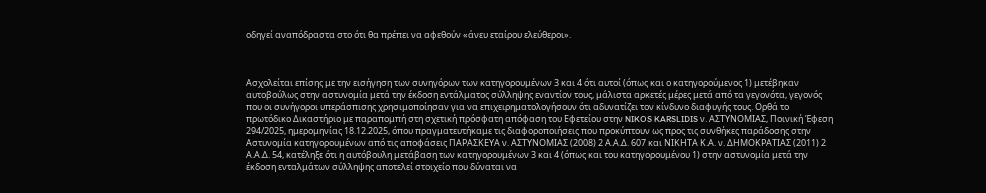οδηγεί αναπόδραστα στο ότι θα πρέπει να αφεθούν «άνευ εταίρου ελεύθεροι».



Ασχολείται επίσης με την εισήγηση των συνηγόρων των κατηγορουμένων 3 και 4 ότι αυτοί (όπως και ο κατηγορούμενος 1) μετέβηκαν αυτοβούλως στην αστυνομία μετά την έκδοση εντάλματος σύλληψης εναντίον τους, μάλιστα αρκετές μέρες μετά από τα γεγονότα, γεγονός που οι συνήγοροι υπεράσπισης χρησιμοποίησαν για να επιχειρηματολογήσουν ότι αδυνατίζει τον κίνδυνο διαφυγής τους. Ορθά το πρωτόδικο Δικαστήριο με παραπομπή στη σχετική πρόσφατη απόφαση του Εφετείου στην NIKOS KARSLIDIS ν. ΑΣΤΥΝΟΜΙΑΣ, Ποινική Έφεση 294/2025, ημερομηνίας 18.12.2025, όπου πραγματευτήκαμε τις διαφοροποιήσεις που προκύπτουν ως προς τις συνθήκες παράδοσης στην Αστυνομία κατηγορουμένων από τις αποφάσεις ΠΑΡΑΣΚΕΥΑ ν. ΑΣΤΥΝΟΜΙΑΣ (2008) 2 Α.Α.Δ. 607 και ΝΙΚΗΤΑ Κ.Α. ν. ΔΗΜΟΚΡΑΤΙΑΣ (2011) 2 Α.Α.Δ. 54, κατέληξε ότι η αυτόβουλη μετάβαση των κατηγορουμένων 3 και 4 (όπως και του κατηγορουμένου 1) στην αστυνομία μετά την έκδοση ενταλμάτων σύλληψης αποτελεί στοιχείο που δύναται να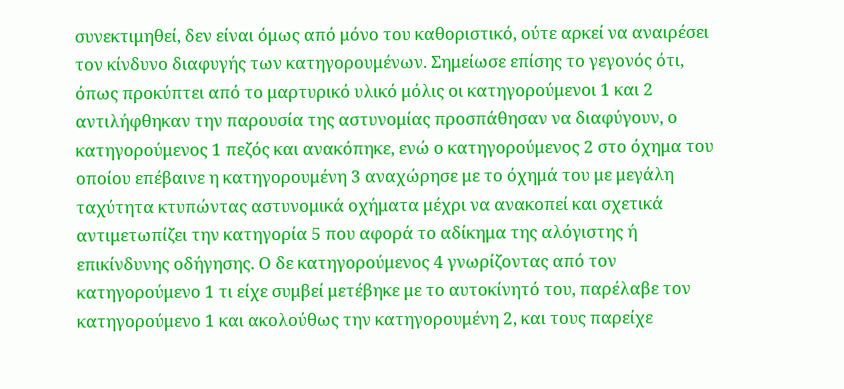συνεκτιμηθεί, δεν είναι όμως από μόνο του καθοριστικό, ούτε αρκεί να αναιρέσει τον κίνδυνο διαφυγής των κατηγορουμένων. Σημείωσε επίσης το γεγονός ότι, όπως προκύπτει από το μαρτυρικό υλικό μόλις οι κατηγορούμενοι 1 και 2 αντιλήφθηκαν την παρουσία της αστυνομίας προσπάθησαν να διαφύγουν, ο κατηγορούμενος 1 πεζός και ανακόπηκε, ενώ ο κατηγορούμενος 2 στο όχημα του οποίου επέβαινε η κατηγορουμένη 3 αναχώρησε με το όχημά του με μεγάλη ταχύτητα κτυπώντας αστυνομικά οχήματα μέχρι να ανακοπεί και σχετικά αντιμετωπίζει την κατηγορία 5 που αφορά το αδίκημα της αλόγιστης ή επικίνδυνης οδήγησης. Ο δε κατηγορούμενος 4 γνωρίζοντας από τον κατηγορούμενο 1 τι είχε συμβεί μετέβηκε με το αυτοκίνητό του, παρέλαβε τον κατηγορούμενο 1 και ακολούθως την κατηγορουμένη 2, και τους παρείχε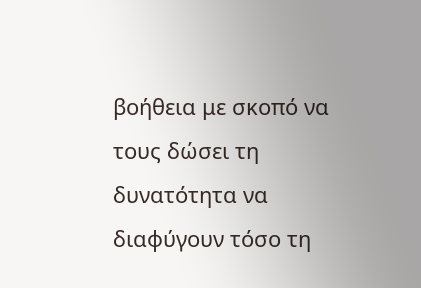βοήθεια με σκοπό να τους δώσει τη δυνατότητα να διαφύγουν τόσο τη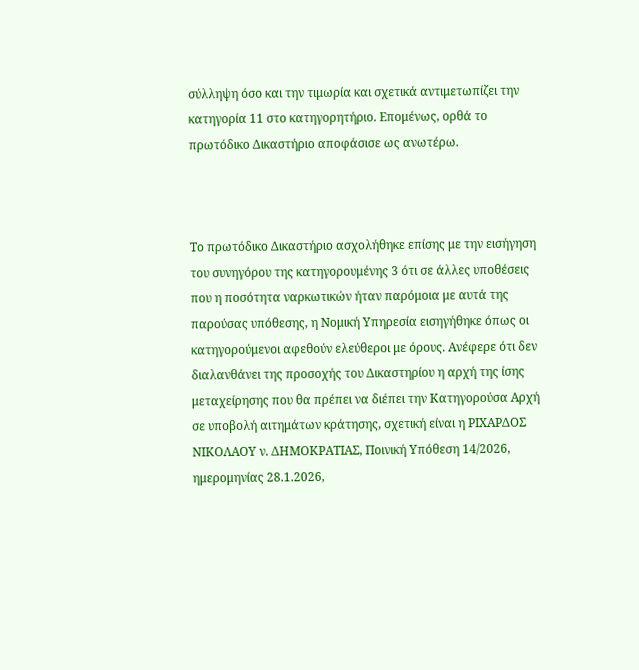σύλληψη όσο και την τιμωρία και σχετικά αντιμετωπίζει την κατηγορία 11 στο κατηγορητήριο. Επομένως, ορθά το πρωτόδικο Δικαστήριο αποφάσισε ως ανωτέρω.



Το πρωτόδικο Δικαστήριο ασχολήθηκε επίσης με την εισήγηση του συνηγόρου της κατηγορουμένης 3 ότι σε άλλες υποθέσεις που η ποσότητα ναρκωτικών ήταν παρόμοια με αυτά της παρούσας υπόθεσης, η Νομική Υπηρεσία εισηγήθηκε όπως οι κατηγορούμενοι αφεθούν ελεύθεροι με όρους. Ανέφερε ότι δεν διαλανθάνει της προσοχής του Δικαστηρίου η αρχή της ίσης μεταχείρησης που θα πρέπει να διέπει την Κατηγορούσα Αρχή σε υποβολή αιτημάτων κράτησης, σχετική είναι η ΡΙΧΑΡΔΟΣ ΝΙΚΟΛΑΟΥ ν. ΔΗΜΟΚΡΑΤΙΑΣ, Ποινική Υπόθεση 14/2026, ημερομηνίας 28.1.2026,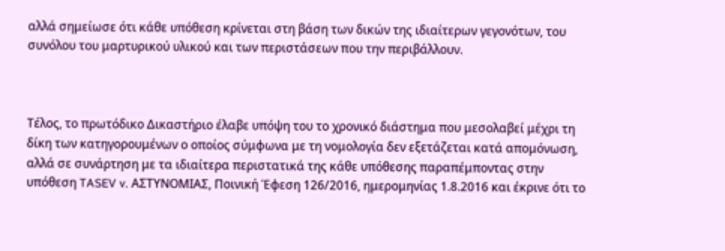αλλά σημείωσε ότι κάθε υπόθεση κρίνεται στη βάση των δικών της ιδιαίτερων γεγονότων, του συνόλου του μαρτυρικού υλικού και των περιστάσεων που την περιβάλλουν.



Τέλος, το πρωτόδικο Δικαστήριο έλαβε υπόψη του το χρονικό διάστημα που μεσολαβεί μέχρι τη δίκη των κατηγορουμένων ο οποίος σύμφωνα με τη νομολογία δεν εξετάζεται κατά απομόνωση, αλλά σε συνάρτηση με τα ιδιαίτερα περιστατικά της κάθε υπόθεσης παραπέμποντας στην υπόθεση TASEV v. ΑΣΤΥΝΟΜΙΑΣ, Ποινική Έφεση 126/2016, ημερομηνίας 1.8.2016 και έκρινε ότι το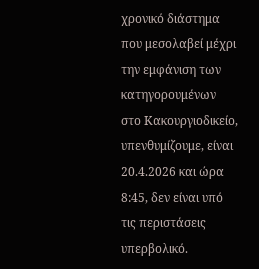χρονικό διάστημα που μεσολαβεί μέχρι την εμφάνιση των κατηγορουμένων στο Κακουργιοδικείο, υπενθυμίζουμε, είναι 20.4.2026 και ώρα 8:45, δεν είναι υπό τις περιστάσεις υπερβολικό.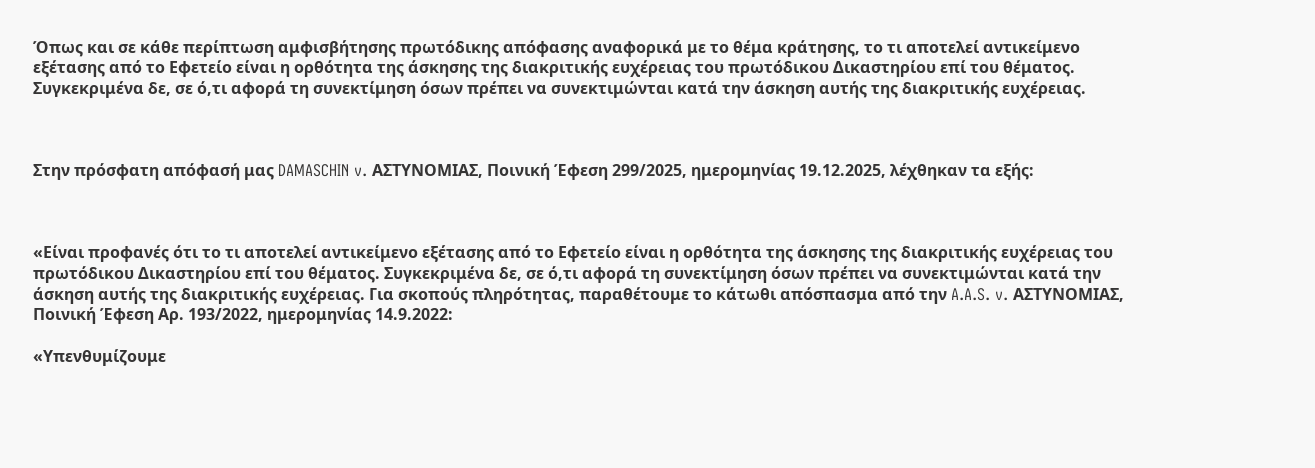Όπως και σε κάθε περίπτωση αμφισβήτησης πρωτόδικης απόφασης αναφορικά με το θέμα κράτησης, το τι αποτελεί αντικείμενο εξέτασης από το Εφετείο είναι η ορθότητα της άσκησης της διακριτικής ευχέρειας του πρωτόδικου Δικαστηρίου επί του θέματος. Συγκεκριμένα δε, σε ό,τι αφορά τη συνεκτίμηση όσων πρέπει να συνεκτιμώνται κατά την άσκηση αυτής της διακριτικής ευχέρειας.



Στην πρόσφατη απόφασή μας DAMASCHIN v. ΑΣΤΥΝΟΜΙΑΣ, Ποινική Έφεση 299/2025, ημερομηνίας 19.12.2025, λέχθηκαν τα εξής:



«Είναι προφανές ότι το τι αποτελεί αντικείμενο εξέτασης από το Εφετείο είναι η ορθότητα της άσκησης της διακριτικής ευχέρειας του πρωτόδικου Δικαστηρίου επί του θέματος. Συγκεκριμένα δε, σε ό,τι αφορά τη συνεκτίμηση όσων πρέπει να συνεκτιμώνται κατά την άσκηση αυτής της διακριτικής ευχέρειας. Για σκοπούς πληρότητας, παραθέτουμε το κάτωθι απόσπασμα από την A.A.S. v. ΑΣΤΥΝΟΜΙΑΣ, Ποινική Έφεση Αρ. 193/2022, ημερομηνίας 14.9.2022:

«Υπενθυμίζουμε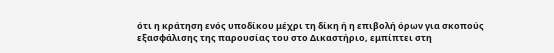ότι η κράτηση ενός υποδίκου μέχρι τη δίκη ή η επιβολή όρων για σκοπούς εξασφάλισης της παρουσίας του στο Δικαστήριο, εμπίπτει στη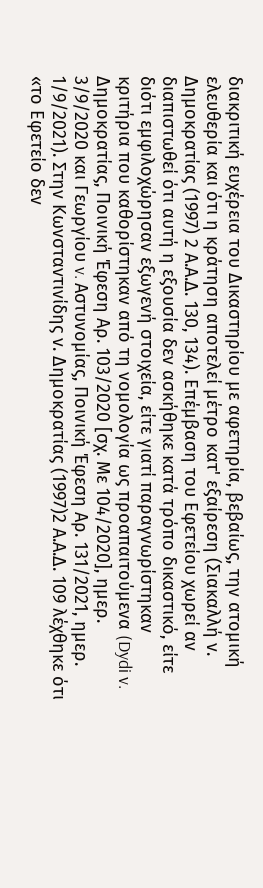διακριτική ευχέρεια του Δικαστηρίου με αφετηρία, βεβαίως, την ατομική ελευθερία και ότι η κράτηση αποτελεί μέτρο κατ' εξαίρεση (Σιακαλλή ν. Δημοκρατίας (1997) 2 Α.Α.Δ. 130, 134). Επέμβαση του Εφετείου χωρεί αν διαπιστωθεί ότι αυτή η εξουσία δεν ασκήθηκε κατά τρόπο δικαστικό, είτε διότι εμφιλοχώρησαν εξωγενή στοιχεία, είτε γιατί παραγνωρίστηκαν κριτήρια που καθορίστηκαν από τη νομολογία ως προαπαιτούμενα (Dydi v. Δημοκρατίας, Ποινική Έφεση Αρ. 103/2020 [σχ. Με 104/2020], ημερ. 3/9/2020 και Γεωργίου v. Αστυνομίας, Ποινική Έφεση Αρ. 131/2021, ημερ. 1/9/2021). Στην Κωνσταντινίδης ν. Δημοκρατίας (1997)2 Α.Α.Δ. 109 λέχθηκε ότι «το Εφετείο δεν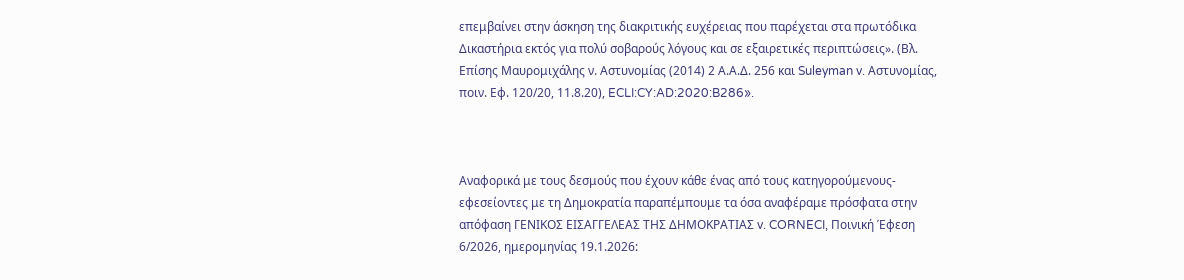επεμβαίνει στην άσκηση της διακριτικής ευχέρειας που παρέχεται στα πρωτόδικα Δικαστήρια εκτός για πολύ σοβαρούς λόγους και σε εξαιρετικές περιπτώσεις». (Βλ. Επίσης Μαυρομιχάλης ν. Αστυνομίας (2014) 2 Α.Α.Δ. 256 και Suleyman v. Αστυνομίας, ποιν. Εφ. 120/20, 11.8.20), ECLI:CY:AD:2020:B286».



Αναφορικά με τους δεσμούς που έχουν κάθε ένας από τους κατηγορούμενους-εφεσείοντες με τη Δημοκρατία παραπέμπουμε τα όσα αναφέραμε πρόσφατα στην απόφαση ΓΕΝΙΚΟΣ ΕΙΣΑΓΓΕΛΕΑΣ ΤΗΣ ΔΗΜΟΚΡΑΤΙΑΣ v. CORNECI, Ποινική Έφεση 6/2026, ημερομηνίας 19.1.2026: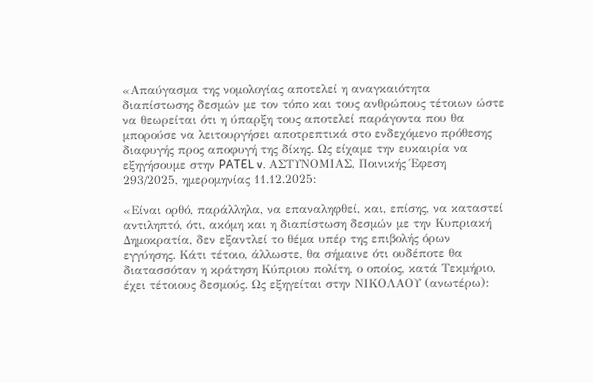«Απαύγασμα της νομολογίας αποτελεί η αναγκαιότητα διαπίστωσης δεσμών με τον τόπο και τους ανθρώπους τέτοιων ώστε να θεωρείται ότι η ύπαρξη τους αποτελεί παράγοντα που θα μπορούσε να λειτουργήσει αποτρεπτικά στο ενδεχόμενο πρόθεσης διαφυγής προς αποφυγή της δίκης. Ως είχαμε την ευκαιρία να εξηγήσουμε στην PATEL v. ΑΣΤΥΝΟΜΙΑΣ, Ποινικής Έφεση 293/2025, ημερομηνίας 11.12.2025:

«Είναι ορθό, παράλληλα, να επαναληφθεί, και, επίσης, να καταστεί αντιληπτό, ότι, ακόμη και η διαπίστωση δεσμών με την Κυπριακή Δημοκρατία, δεν εξαντλεί το θέμα υπέρ της επιβολής όρων εγγύησης. Κάτι τέτοιο, άλλωστε, θα σήμαινε ότι ουδέποτε θα διατασσόταν η κράτηση Κύπριου πολίτη, ο οποίος, κατά Τεκμήριο, έχει τέτοιους δεσμούς. Ως εξηγείται στην ΝΙΚΟΛΑΟΥ (ανωτέρω):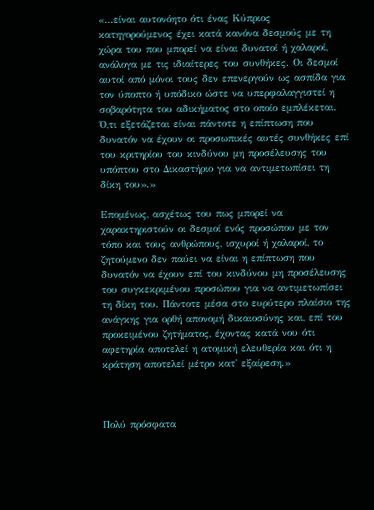«...είναι αυτονόητο ότι ένας Κύπριος κατηγορούμενος έχει κατά κανόνα δεσμούς με τη χώρα του που μπορεί να είναι δυνατοί ή χαλαροί, ανάλογα με τις ιδιαίτερες του συνθήκες. Οι δεσμοί αυτοί από μόνοι τους δεν επενεργούν ως ασπίδα για τον ύποπτο ή υπόδικο ώστε να υπερφαλαγγιστεί η σοβαρότητα του αδικήματος στο οποίο εμπλέκεται. Ό,τι εξετάζεται είναι πάντοτε η επίπτωση που δυνατόν να έχουν οι προσωπικές αυτές συνθήκες επί του κριτηρίου του κινδύνου μη προσέλευσης του υπόπτου στο Δικαστήριο για να αντιμετωπίσει τη δίκη του».»

Επομένως, ασχέτως του πως μπορεί να χαρακτηριστούν οι δεσμοί ενός προσώπου με τον τόπο και τους ανθρώπους, ισχυροί ή χαλαροί, το ζητούμενο δεν παύει να είναι η επίπτωση που δυνατόν να έχουν επί του κινδύνου μη προσέλευσης του συγκεκριμένου προσώπου για να αντιμετωπίσει τη δίκη του. Πάντοτε μέσα στο ευρύτερο πλαίσιο της ανάγκης για ορθή απονομή δικαιοσύνης και, επί του προκειμένου ζητήματος, έχοντας κατά νου ότι αφετηρία αποτελεί η ατομική ελευθερία και ότι η κράτηση αποτελεί μέτρο κατ' εξαίρεση.»



Πολύ πρόσφατα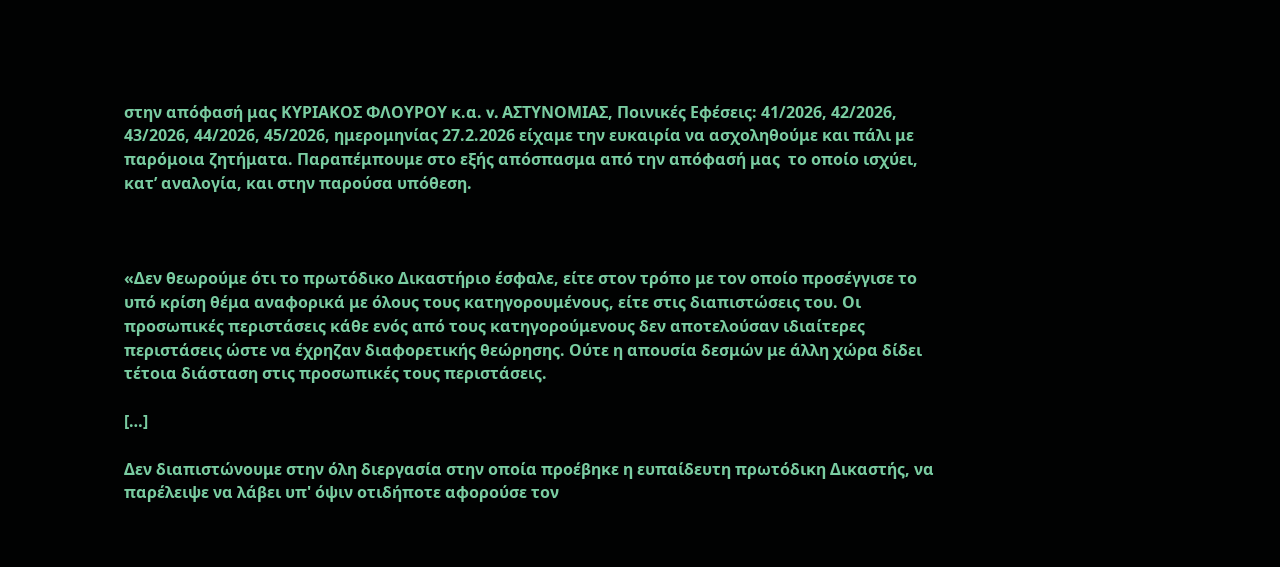στην απόφασή μας ΚΥΡΙΑΚΟΣ ΦΛΟΥΡΟΥ κ.α. v. ΑΣΤΥΝΟΜΙΑΣ, Ποινικές Εφέσεις: 41/2026, 42/2026, 43/2026, 44/2026, 45/2026, ημερομηνίας 27.2.2026 είχαμε την ευκαιρία να ασχοληθούμε και πάλι με παρόμοια ζητήματα. Παραπέμπουμε στο εξής απόσπασμα από την απόφασή μας  το οποίο ισχύει, κατ’ αναλογία, και στην παρούσα υπόθεση.



«Δεν θεωρούμε ότι το πρωτόδικο Δικαστήριο έσφαλε, είτε στον τρόπο με τον οποίο προσέγγισε το υπό κρίση θέμα αναφορικά με όλους τους κατηγορουμένους, είτε στις διαπιστώσεις του. Οι προσωπικές περιστάσεις κάθε ενός από τους κατηγορούμενους δεν αποτελούσαν ιδιαίτερες περιστάσεις ώστε να έχρηζαν διαφορετικής θεώρησης. Ούτε η απουσία δεσμών με άλλη χώρα δίδει τέτοια διάσταση στις προσωπικές τους περιστάσεις.

[…]

Δεν διαπιστώνουμε στην όλη διεργασία στην οποία προέβηκε η ευπαίδευτη πρωτόδικη Δικαστής, να παρέλειψε να λάβει υπ' όψιν οτιδήποτε αφορούσε τον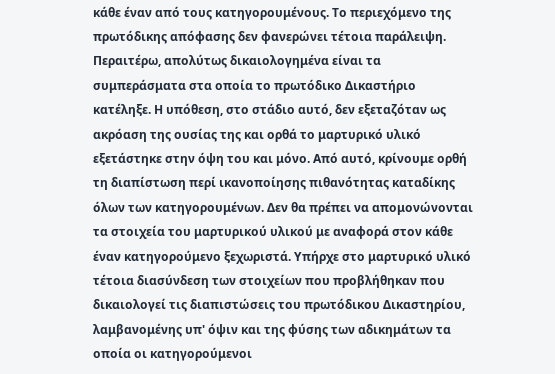κάθε έναν από τους κατηγορουμένους. Το περιεχόμενο της πρωτόδικης απόφασης δεν φανερώνει τέτοια παράλειψη. Περαιτέρω, απολύτως δικαιολογημένα είναι τα συμπεράσματα στα οποία το πρωτόδικο Δικαστήριο κατέληξε. Η υπόθεση, στο στάδιο αυτό, δεν εξεταζόταν ως ακρόαση της ουσίας της και ορθά το μαρτυρικό υλικό εξετάστηκε στην όψη του και μόνο. Από αυτό, κρίνουμε ορθή τη διαπίστωση περί ικανοποίησης πιθανότητας καταδίκης όλων των κατηγορουμένων. Δεν θα πρέπει να απομονώνονται τα στοιχεία του μαρτυρικού υλικού με αναφορά στον κάθε έναν κατηγορούμενο ξεχωριστά. Υπήρχε στο μαρτυρικό υλικό τέτοια διασύνδεση των στοιχείων που προβλήθηκαν που δικαιολογεί τις διαπιστώσεις του πρωτόδικου Δικαστηρίου, λαμβανομένης υπ' όψιν και της φύσης των αδικημάτων τα οποία οι κατηγορούμενοι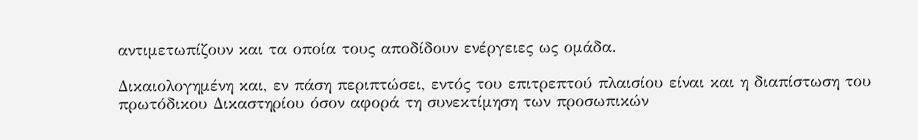αντιμετωπίζουν και τα οποία τους αποδίδουν ενέργειες ως ομάδα.

Δικαιολογημένη και, εν πάση περιπτώσει, εντός του επιτρεπτού πλαισίου είναι και η διαπίστωση του πρωτόδικου Δικαστηρίου όσον αφορά τη συνεκτίμηση των προσωπικών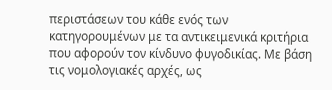περιστάσεων του κάθε ενός των κατηγορουμένων με τα αντικειμενικά κριτήρια που αφορούν τον κίνδυνο φυγοδικίας. Με βάση τις νομολογιακές αρχές, ως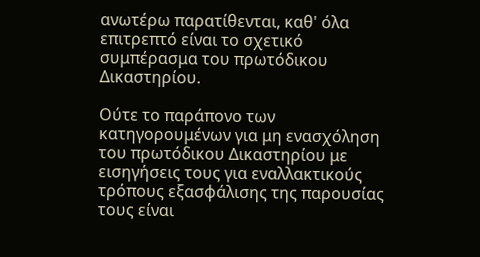ανωτέρω παρατίθενται, καθ' όλα επιτρεπτό είναι το σχετικό συμπέρασμα του πρωτόδικου Δικαστηρίου.

Ούτε το παράπονο των κατηγορουμένων για μη ενασχόληση του πρωτόδικου Δικαστηρίου με εισηγήσεις τους για εναλλακτικούς τρόπους εξασφάλισης της παρουσίας τους είναι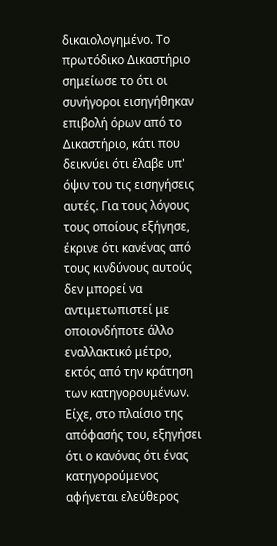δικαιολογημένο. Το πρωτόδικο Δικαστήριο σημείωσε το ότι οι συνήγοροι εισηγήθηκαν επιβολή όρων από το Δικαστήριο, κάτι που δεικνύει ότι έλαβε υπ' όψιν του τις εισηγήσεις αυτές. Για τους λόγους τους οποίους εξήγησε, έκρινε ότι κανένας από τους κινδύνους αυτούς δεν μπορεί να αντιμετωπιστεί με οποιονδήποτε άλλο εναλλακτικό μέτρο, εκτός από την κράτηση των κατηγορουμένων. Είχε, στο πλαίσιο της απόφασής του, εξηγήσει ότι ο κανόνας ότι ένας κατηγορούμενος αφήνεται ελεύθερος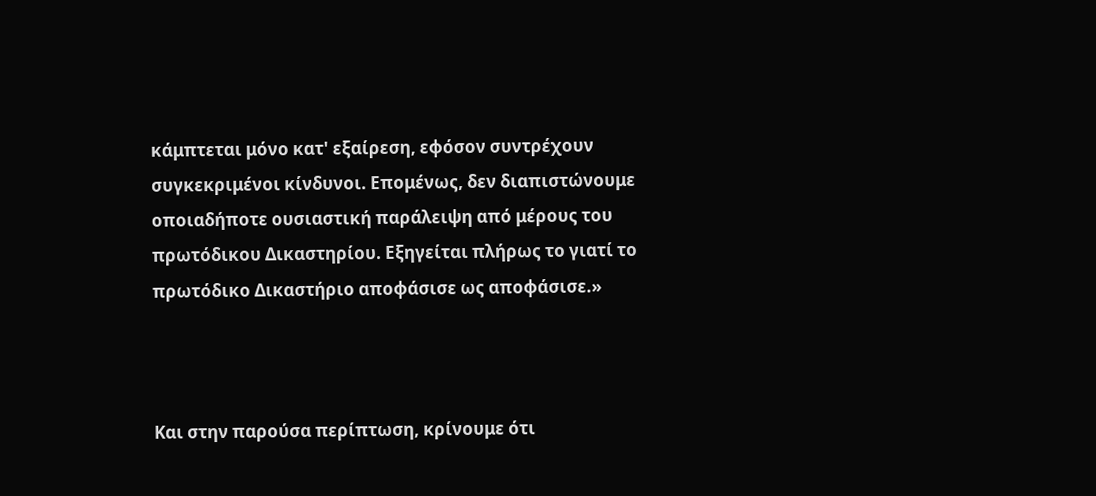κάμπτεται μόνο κατ' εξαίρεση, εφόσον συντρέχουν συγκεκριμένοι κίνδυνοι. Επομένως, δεν διαπιστώνουμε οποιαδήποτε ουσιαστική παράλειψη από μέρους του πρωτόδικου Δικαστηρίου. Εξηγείται πλήρως το γιατί το πρωτόδικο Δικαστήριο αποφάσισε ως αποφάσισε.»



Και στην παρούσα περίπτωση, κρίνουμε ότι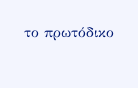το πρωτόδικο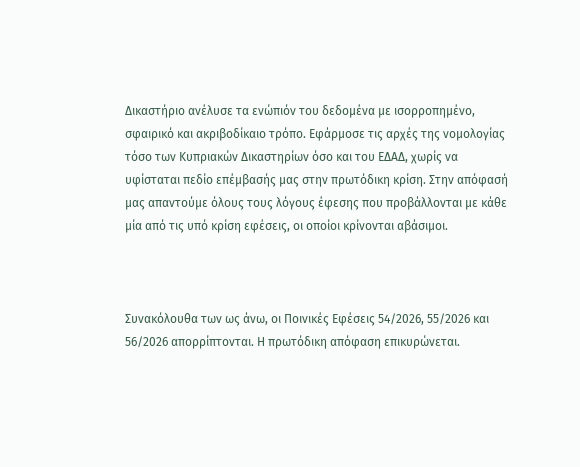Δικαστήριο ανέλυσε τα ενώπιόν του δεδομένα με ισορροπημένο, σφαιρικό και ακριβοδίκαιο τρόπο. Εφάρμοσε τις αρχές της νομολογίας τόσο των Κυπριακών Δικαστηρίων όσο και του ΕΔΑΔ, χωρίς να υφίσταται πεδίο επέμβασής μας στην πρωτόδικη κρίση. Στην απόφασή μας απαντούμε όλους τους λόγους έφεσης που προβάλλονται με κάθε μία από τις υπό κρίση εφέσεις, οι οποίοι κρίνονται αβάσιμοι.



Συνακόλουθα των ως άνω, οι Ποινικές Εφέσεις 54/2026, 55/2026 και 56/2026 απορρίπτονται. Η πρωτόδικη απόφαση επικυρώνεται.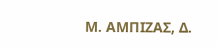Μ. ΑΜΠΙΖΑΣ, Δ.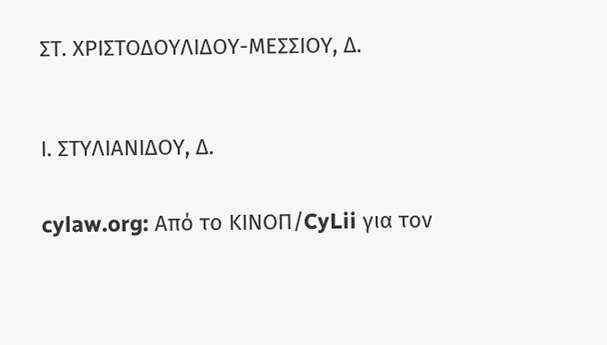ΣΤ. ΧΡΙΣΤΟΔΟΥΛΙΔΟΥ-ΜΕΣΣΙΟΥ, Δ.



Ι. ΣΤΥΛΙΑΝΙΔΟΥ, Δ.


cylaw.org: Από το ΚΙΝOΠ/CyLii για τον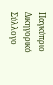Παγκύπριο Δικηγορικό Σύλλογο